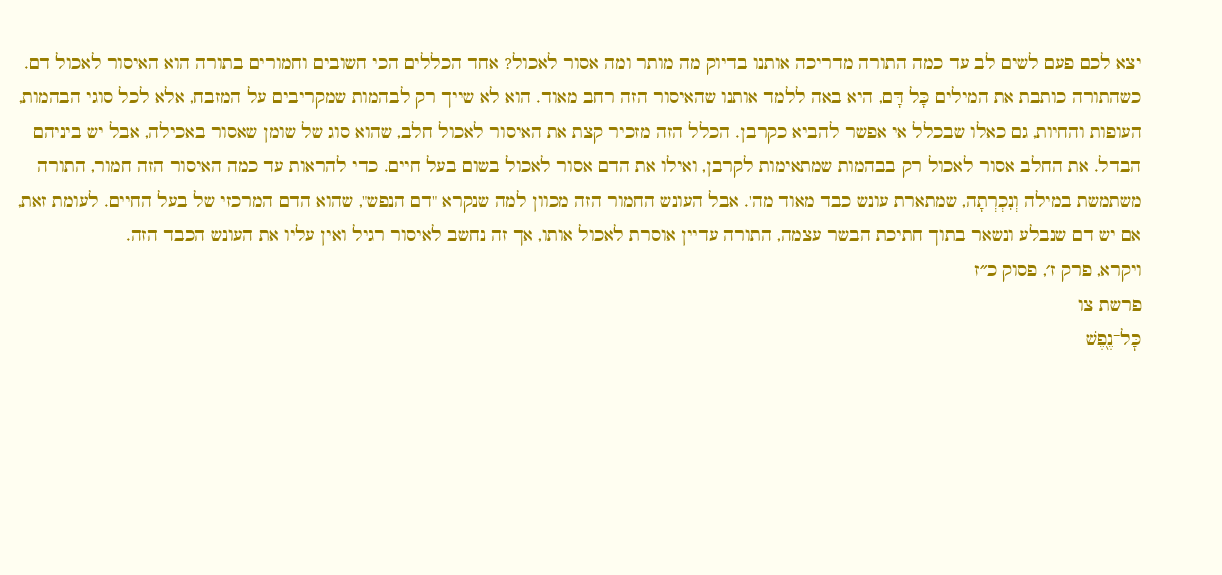יצא לכם פעם לשים לב עד כמה התורה מדריכה אותנו בדיוק מה מותר ומה אסור לאכול? אחד הכללים הכי חשובים וחמורים בתורה הוא האיסור לאכול דם. כשהתורה כותבת את המילים כָּל דָּם, היא באה ללמד אותנו שהאיסור הזה רחב מאוד. הוא לא שייך רק לבהמות שמקריבים על המזבח, אלא לכל סוגי הבהמות, העופות והחיות, גם כאלו שבכלל אי אפשר להביא כקרבן. הכלל הזה מזכיר קצת את האיסור לאכול חלב, שהוא סוג של שומן שאסור באכילה, אבל יש ביניהם הבדל. את החלב אסור לאכול רק בבהמות שמתאימות לקרבן, ואילו את הדם אסור לאכול בשום בעל חיים. כדי להראות עד כמה האיסור הזה חמור, התורה משתמשת במילה וְנִכְרְתָה, שמתארת עונש כבד מאוד מה'. אבל העונש החמור הזה מכוון למה שנקרא "דם הנפש", שהוא הדם המרכזי של בעל החיים. לעומת זאת, אם יש דם שנבלע ונשאר בתוך חתיכת הבשר עצמה, התורה עדיין אוסרת לאכול אותו, אך זה נחשב לאיסור רגיל ואין עליו את העונש הכבד הזה.
ויקרא, פרק ז׳, פסוק כ״ז
פרשת צו
כׇּל־נֶ֖פֶשׁ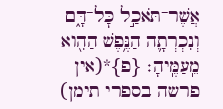אֲשֶׁר־תֹּאכַ֣ל כׇּל־דָּ֑ם וְנִכְרְתָ֛ה הַנֶּ֥פֶשׁ הַהִ֖וא מֵֽעַמֶּֽיהָ׃ {פ}*(אין פרשה בספרי תימן)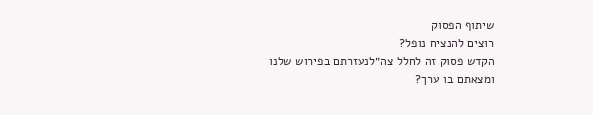שיתוף הפסוק
רוצים להנציח נופל?
הקדש פסוק זה לחלל צה״לנעזרתם בפירוש שלנו ומצאתם בו ערך?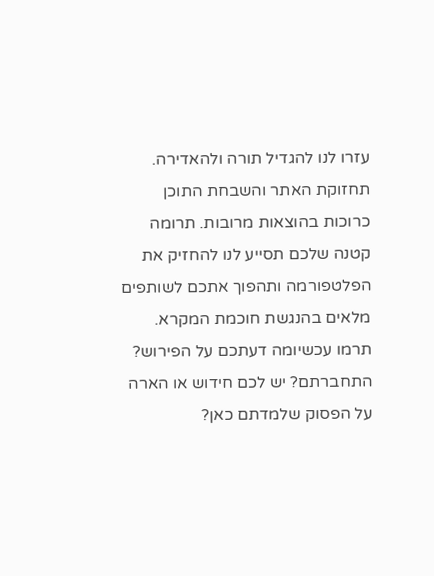עזרו לנו להגדיל תורה ולהאדירה. תחזוקת האתר והשבחת התוכן כרוכות בהוצאות מרובות. תרומה קטנה שלכם תסייע לנו להחזיק את הפלטפורמה ותהפוך אתכם לשותפים מלאים בהנגשת חוכמת המקרא.
תרמו עכשיומה דעתכם על הפירוש?
התחברתם? יש לכם חידוש או הארה על הפסוק שלמדתם כאן?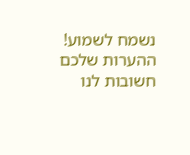נשמח לשמוע!
ההערות שלכם חשובות לנו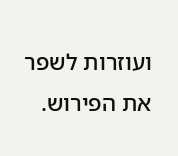ועוזרות לשפר את הפירוש.